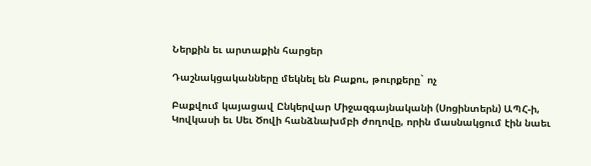Ներքին եւ արտաքին հարցեր

Դաշնակցականները մեկնել են Բաքու, թուրքերը` ոչ

Բաքվում կայացավ Ընկերվար Միջազգայնականի (Սոցինտերն) ԱՊՀ-ի, Կովկասի եւ Սեւ Ծովի հանձնախմբի ժողովը, որին մասնակցում էին նաեւ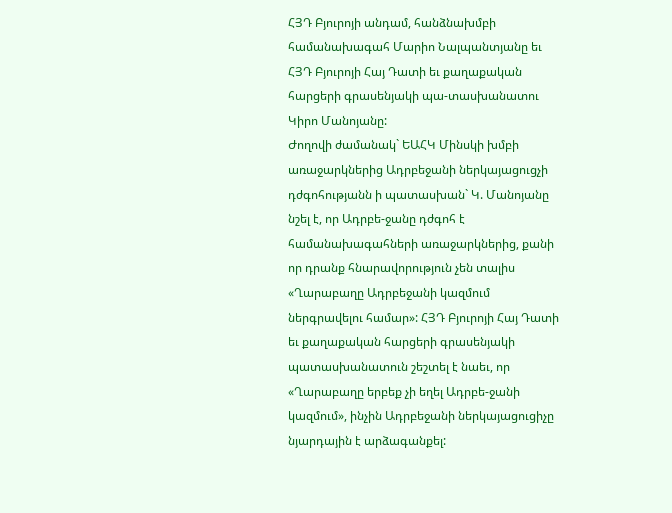ՀՅԴ Բյուրոյի անդամ, հանձնախմբի համանախագահ Մարիո Նալպանտյանը եւ ՀՅԴ Բյուրոյի Հայ Դատի եւ քաղաքական հարցերի գրասենյակի պա-տասխանատու Կիրո Մանոյանը:
Ժողովի ժամանակ` ԵԱՀԿ Մինսկի խմբի առաջարկներից Ադրբեջանի ներկայացուցչի դժգոհությանն ի պատասխան` Կ. Մանոյանը նշել է, որ Ադրբե-ջանը դժգոհ է համանախագահների առաջարկներից, քանի որ դրանք հնարավորություն չեն տալիս «Ղարաբաղը Ադրբեջանի կազմում ներգրավելու համար»: ՀՅԴ Բյուրոյի Հայ Դատի եւ քաղաքական հարցերի գրասենյակի պատասխանատուն շեշտել է նաեւ, որ «Ղարաբաղը երբեք չի եղել Ադրբե-ջանի կազմում», ինչին Ադրբեջանի ներկայացուցիչը նյարդային է արձագանքել: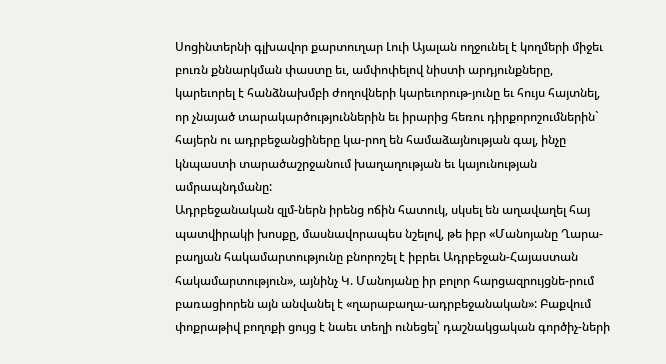Սոցինտերնի գլխավոր քարտուղար Լուի Այալան ողջունել է կողմերի միջեւ բուռն քննարկման փաստը եւ, ամփոփելով նիստի արդյունքները, կարեւորել է հանձնախմբի ժողովների կարեւորութ-յունը եւ հույս հայտնել, որ չնայած տարակարծություններին եւ իրարից հեռու դիրքորոշումներին` հայերն ու ադրբեջանցիները կա-րող են համաձայնության գալ, ինչը կնպաստի տարածաշրջանում խաղաղության եւ կայունության ամրապնդմանը:
Ադրբեջանական զլմ-ներն իրենց ոճին հատուկ, սկսել են աղավաղել հայ պատվիրակի խոսքը, մասնավորապես նշելով, թե իբր «Մանոյանը Ղարա-բաղյան հակամարտությունը բնորոշել է իբրեւ Ադրբեջան-Հայաստան հակամարտություն», այնինչ Կ. Մանոյանը իր բոլոր հարցազրույցնե-րում բառացիորեն այն անվանել է «ղարաբաղա-ադրբեջանական»: Բաքվում փոքրաթիվ բողոքի ցույց է նաեւ տեղի ունեցել՝ դաշնակցական գործիչ-ների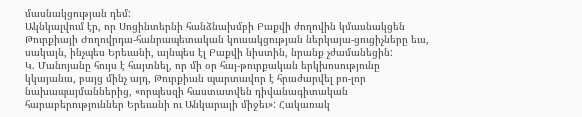մասնակցության դեմ:
Ակնկալվում էր, որ Սոցինտերնի հանձնախմբի Բաքվի ժողովին կմասնակցեն Թուրքիայի Ժողովրդա-հանրապետական կուսակցության ներկայա-ցուցիչները եւս, սակայն, ինչպես Երեւանի, այնպես էլ Բաքվի նիստին, նրանք չժամանեցին:
Կ. Մանոյանը հույս է հայտնել, որ մի օր հայ-թուրքական երկխոսությունը կկայանա, բայց մինչ այդ, Թուրքիան պարտավոր է հրաժարվել բո-լոր նախապայմաններից, «որպեսզի հաստատվեն դիվանագիտական հարաբերություններ Երեւանի ու Անկարայի միջեւ»: Հակառակ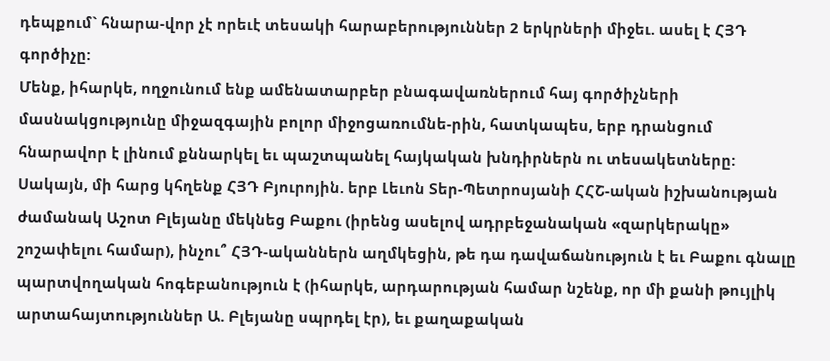դեպքում` հնարա-վոր չէ որեւէ տեսակի հարաբերություններ 2 երկրների միջեւ. ասել է ՀՅԴ գործիչը:
Մենք, իհարկե, ողջունում ենք ամենատարբեր բնագավառներում հայ գործիչների մասնակցությունը միջազգային բոլոր միջոցառումնե-րին, հատկապես, երբ դրանցում հնարավոր է լինում քննարկել եւ պաշտպանել հայկական խնդիրներն ու տեսակետները:
Սակայն, մի հարց կհղենք ՀՅԴ Բյուրոյին. երբ Լեւոն Տեր-Պետրոսյանի ՀՀՇ-ական իշխանության ժամանակ Աշոտ Բլեյանը մեկնեց Բաքու (իրենց ասելով ադրբեջանական «զարկերակը» շոշափելու համար), ինչու՞ ՀՅԴ-ականներն աղմկեցին, թե դա դավաճանություն է եւ Բաքու գնալը պարտվողական հոգեբանություն է (իհարկե, արդարության համար նշենք, որ մի քանի թույլիկ արտահայտություններ Ա. Բլեյանը սպրդել էր), եւ քաղաքական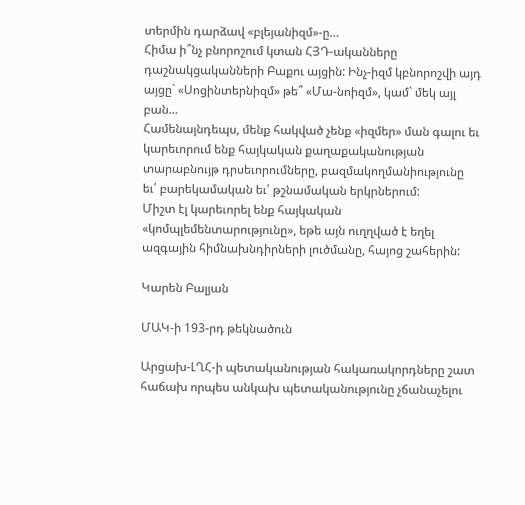տերմին դարձավ «բլեյանիզմ»-ը…
Հիմա ի՞նչ բնորոշում կտան ՀՅԴ-ականները դաշնակցականների Բաքու այցին: Ինչ-իզմ կբնորոշվի այդ այցը` «Սոցինտերնիզմ» թե՞ «Մա-նոիզմ», կամ` մեկ այլ բան…
Համենայնդեպս, մենք հակված չենք «իզմեր» ման գալու եւ կարեւորում ենք հայկական քաղաքականության տարաբնույթ դրսեւորումները, բազմակողմանիությունը եւ՛ բարեկամական եւ՛ թշնամական երկրներում:
Միշտ էլ կարեւորել ենք հայկական «կոմպլեմենտարությունը», եթե այն ուղղված է եղել ազգային հիմնախնդիրների լուծմանը, հայոց շահերին:

Կարեն Բալյան

ՄԱԿ-ի 193-րդ թեկնածուն

Արցախ-ԼՂՀ-ի պետականության հակառակորդները շատ հաճախ որպես անկախ պետականությունը չճանաչելու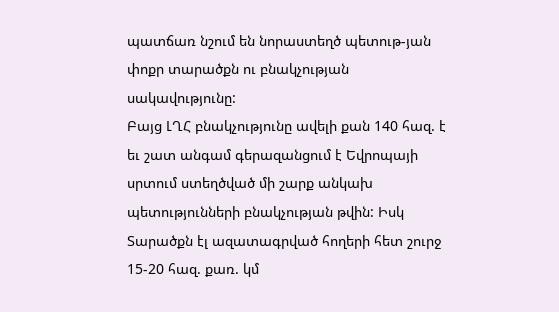պատճառ նշում են նորաստեղծ պետութ-յան փոքր տարածքն ու բնակչության սակավությունը:
Բայց ԼՂՀ բնակչությունը ավելի քան 140 հազ. է եւ շատ անգամ գերազանցում է Եվրոպայի սրտում ստեղծված մի շարք անկախ պետությունների բնակչության թվին: Իսկ Տարածքն էլ ազատագրված հողերի հետ շուրջ 15-20 հազ. քառ. կմ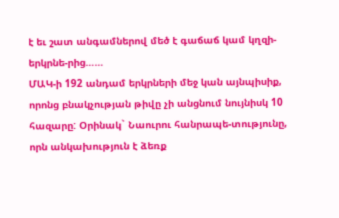է եւ շատ անգամներով մեծ է գաճաճ կամ կղզի-երկրնե-րից……
ՄԱԿ-ի 192 անդամ երկրների մեջ կան այնպիսիք, որոնց բնակչության թիվը չի անցնում նույնիսկ 10 հազարը: Օրինակ` Նաուրու հանրապե-տությունը, որն անկախություն է ձեռք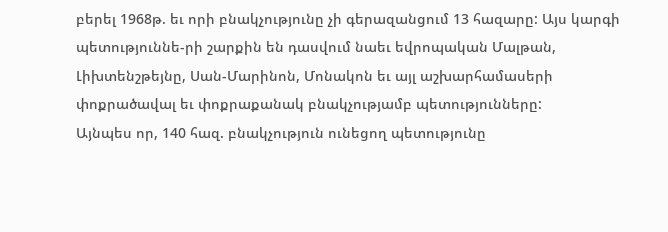բերել 1968թ. եւ որի բնակչությունը չի գերազանցում 13 հազարը: Այս կարգի պետություննե-րի շարքին են դասվում նաեւ եվրոպական Մալթան, Լիխտենշթեյնը, Սան-Մարինոն, Մոնակոն եւ այլ աշխարհամասերի փոքրածավալ եւ փոքրաքանակ բնակչությամբ պետությունները:
Այնպես որ, 140 հազ. բնակչություն ունեցող պետությունը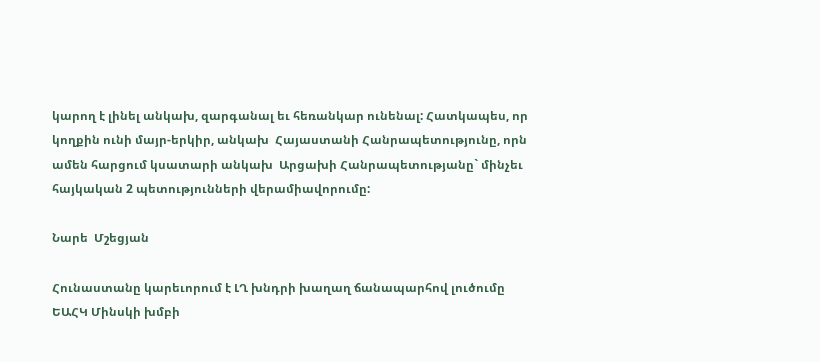կարող է լինել անկախ, զարգանալ եւ հեռանկար ունենալ: Հատկապես, որ կողքին ունի մայր-երկիր, անկախ  Հայաստանի Հանրապետությունը, որն ամեն հարցում կսատարի անկախ  Արցախի Հանրապետությանը` մինչեւ հայկական 2 պետությունների վերամիավորումը:

Նարե  Մշեցյան

Հունաստանը կարեւորում է ԼՂ խնդրի խաղաղ ճանապարհով լուծումը ԵԱՀԿ Մինսկի խմբի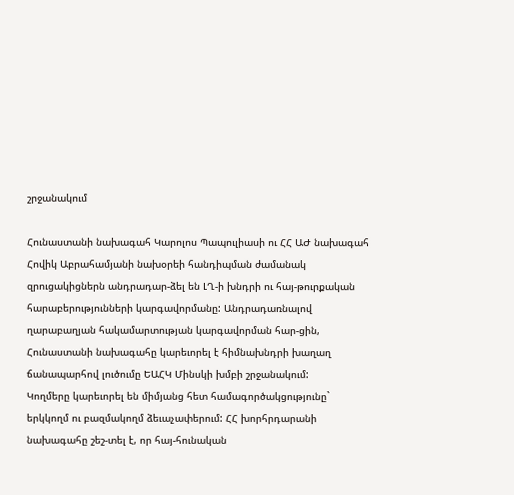շրջանակում

Հունաստանի նախագահ Կարոլոս Պապուլիասի ու ՀՀ ԱԺ նախագահ Հովիկ Աբրահամյանի նախօրեի հանդիպման ժամանակ զրուցակիցներն անդրադար-ձել են ԼՂ-ի խնդրի ու հայ-թուրքական հարաբերությունների կարգավորմանը: Անդրադառնալով ղարաբաղյան հակամարտության կարգավորման հար-ցին, Հունաստանի նախագահը կարեւորել է հիմնախնդրի խաղաղ ճանապարհով լուծումը ԵԱՀԿ Մինսկի խմբի շրջանակում:
Կողմերը կարեւորել են միմյանց հետ համագործակցությունը` երկկողմ ու բազմակողմ ձեւաչափերում: ՀՀ խորհրդարանի նախագահը շեշ-տել է, որ հայ-հունական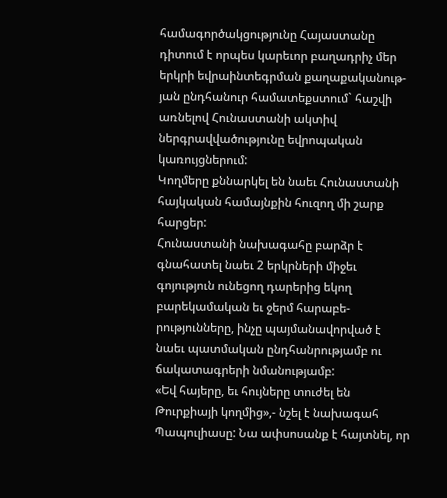համագործակցությունը Հայաստանը դիտում է որպես կարեւոր բաղադրիչ մեր երկրի եվրաինտեգրման քաղաքականութ-յան ընդհանուր համատեքստում` հաշվի առնելով Հունաստանի ակտիվ ներգրավվածությունը եվրոպական կառույցներում:
Կողմերը քննարկել են նաեւ Հունաստանի հայկական համայնքին հուզող մի շարք հարցեր:
Հունաստանի նախագահը բարձր է գնահատել նաեւ 2 երկրների միջեւ գոյություն ունեցող դարերից եկող բարեկամական եւ ջերմ հարաբե-րությունները, ինչը պայմանավորված է նաեւ պատմական ընդհանրությամբ ու ճակատագրերի նմանությամբ:
«Եվ հայերը, եւ հույները տուժել են Թուրքիայի կողմից»,- նշել է նախագահ Պապուլիասը: Նա ափսոսանք է հայտնել, որ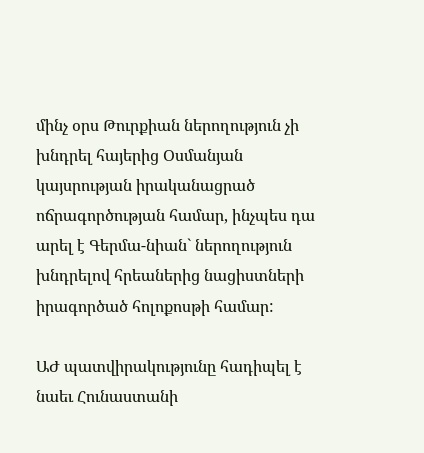մինչ օրս Թուրքիան ներողություն չի խնդրել հայերից Օսմանյան կայսրության իրականացրած ոճրագործության համար, ինչպես դա արել է Գերմա-նիան` ներողություն խնդրելով հրեաներից նացիստների իրագործած հոլոքոսթի համար:

ԱԺ պատվիրակությունը հադիպել է նաեւ Հունաստանի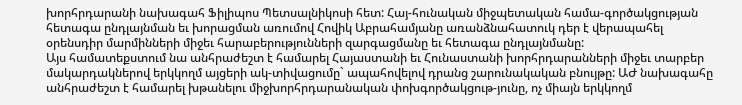խորհրդարանի նախագահ Ֆիլիպոս Պետսալնիկոսի հետ: Հայ-հունական միջպետական համա-գործակցության հետագա ընդլայնման եւ խորացման առումով Հովիկ Աբրահամյանը առանձնահատուկ դեր է վերապահել օրենսդիր մարմինների միջեւ հարաբերությունների զարգացմանը եւ հետագա ընդլայնմանը:
Այս համատեքստում նա անհրաժեշտ է համարել Հայաստանի եւ Հունաստանի խորհրդարանների միջեւ տարբեր մակարդակներով երկկողմ այցերի ակ-տիվացումը` ապահովելով դրանց շարունակական բնույթը: ԱԺ նախագահը անհրաժեշտ է համարել խթանելու միջխորհրդարանական փոխգործակցութ-յունը, ոչ միայն երկկողմ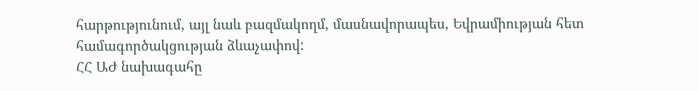հարթությունում, այլ նաև բազմակողմ, մասնավորապես, Եվրամիության հետ համագործակցության ձևաչափով:
ՀՀ ԱԺ նախագահը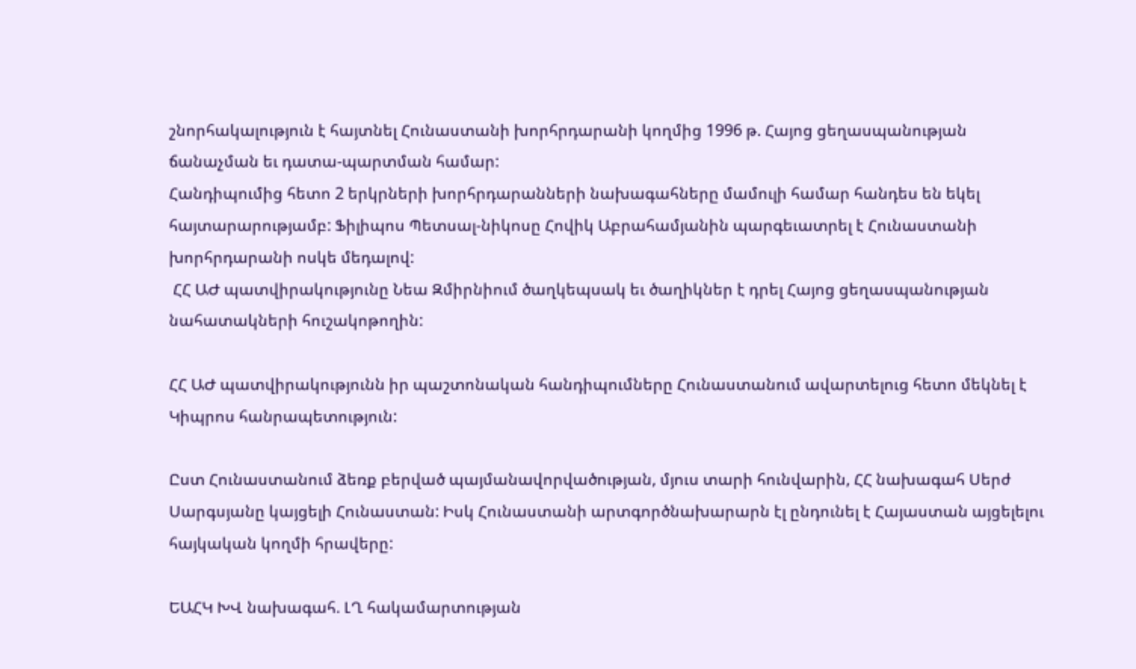շնորհակալություն է հայտնել Հունաստանի խորհրդարանի կողմից 1996 թ. Հայոց ցեղասպանության ճանաչման եւ դատա-պարտման համար:
Հանդիպումից հետո 2 երկրների խորհրդարանների նախագահները մամուլի համար հանդես են եկել հայտարարությամբ: Ֆիլիպոս Պետսալ-նիկոսը Հովիկ Աբրահամյանին պարգեւատրել է Հունաստանի խորհրդարանի ոսկե մեդալով:
 ՀՀ ԱԺ պատվիրակությունը Նեա Զմիրնիում ծաղկեպսակ եւ ծաղիկներ է դրել Հայոց ցեղասպանության նահատակների հուշակոթողին:

ՀՀ ԱԺ պատվիրակությունն իր պաշտոնական հանդիպումները Հունաստանում ավարտելուց հետո մեկնել է Կիպրոս հանրապետություն:

Ըստ Հունաստանում ձեռք բերված պայմանավորվածության, մյուս տարի հունվարին, ՀՀ նախագահ Սերժ Սարգսյանը կայցելի Հունաստան: Իսկ Հունաստանի արտգործնախարարն էլ ընդունել է Հայաստան այցելելու հայկական կողմի հրավերը:

ԵԱՀԿ ԽՎ նախագահ. ԼՂ հակամարտության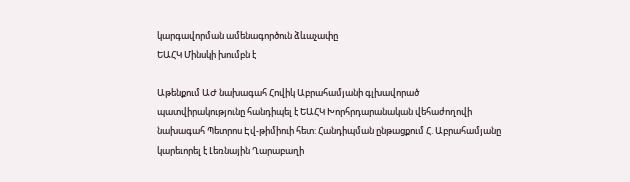կարգավորման ամենագործուն ձևաչափը
ԵԱՀԿ Մինսկի խումբն է

Աթենքում ԱԺ նախագահ Հովիկ Աբրահամյանի գլխավորած պատվիրակությունը հանդիպել է ԵԱՀԿ Խորհրդարանական վեհաժողովի նախագահ Պետրոս Էվ-թիմիուի հետ: Հանդիպման ընթացքում Հ. Աբրահամյանը կարեւորել է Լեռնային Ղարաբաղի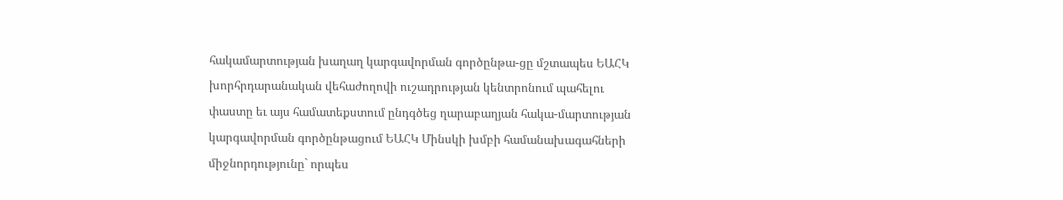հակամարտության խաղաղ կարգավորման գործընթա-ցը մշտապես ԵԱՀԿ խորհրդարանական վեհաժողովի ուշադրության կենտրոնում պահելու փաստը եւ այս համատեքստում ընդգծեց ղարաբաղյան հակա-մարտության կարգավորման գործընթացում ԵԱՀԿ Մինսկի խմբի համանախագահների միջնորդությունը` որպես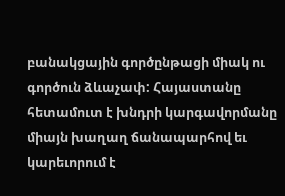բանակցային գործընթացի միակ ու գործուն ձևաչափ: Հայաստանը հետամուտ է խնդրի կարգավորմանը միայն խաղաղ ճանապարհով եւ կարեւորում է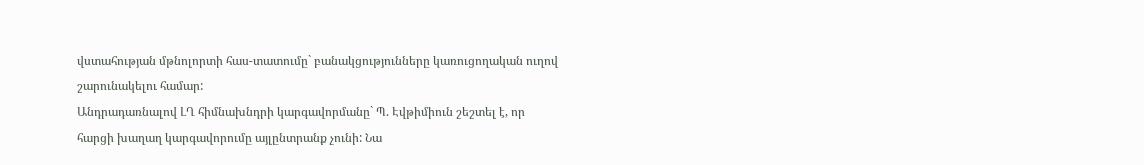վստահության մթնոլորտի հաս-տատումը` բանակցությունները կառուցողական ուղով շարունակելու համար:
Անդրադառնալով ԼՂ հիմնախնդրի կարգավորմանը` Պ. Էվթիմիուն շեշտել է, որ հարցի խաղաղ կարգավորումը այլընտրանք չունի: Նա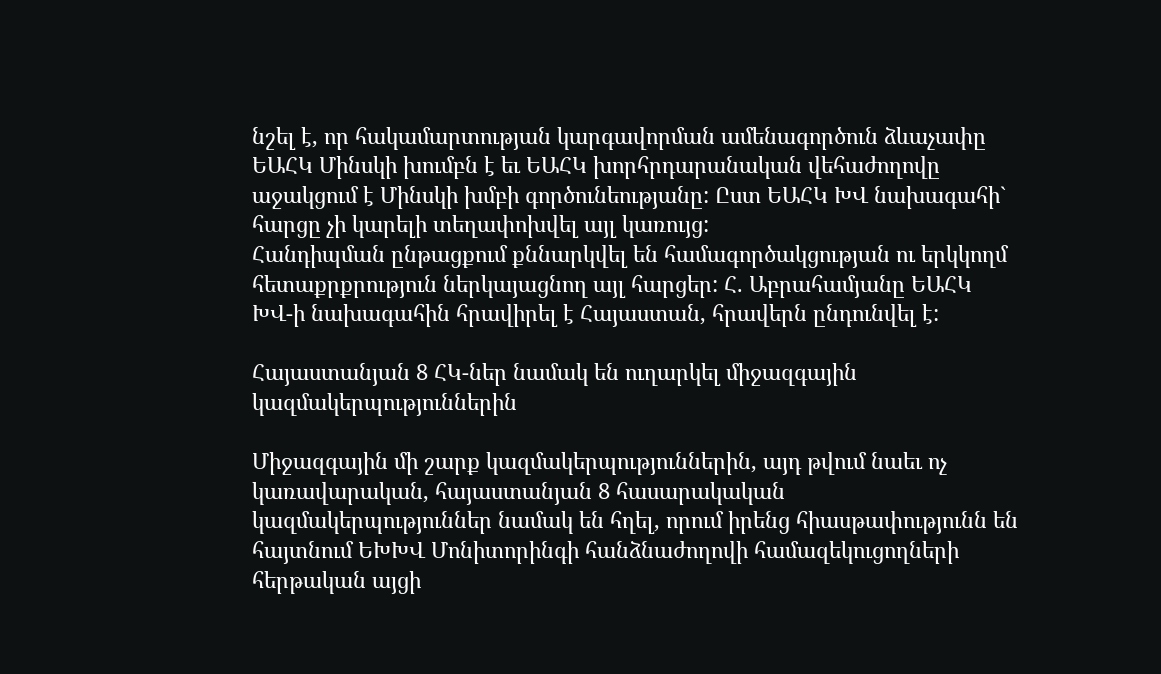նշել է, որ հակամարտության կարգավորման ամենագործուն ձևաչափը ԵԱՀԿ Մինսկի խումբն է եւ ԵԱՀԿ խորհրդարանական վեհաժողովը աջակցում է Մինսկի խմբի գործունեությանը: Ըստ ԵԱՀԿ ԽՎ նախագահի` հարցը չի կարելի տեղափոխվել այլ կառույց:
Հանդիպման ընթացքում քննարկվել են համագործակցության ու երկկողմ հետաքրքրություն ներկայացնող այլ հարցեր: Հ. Աբրահամյանը ԵԱՀԿ ԽՎ-ի նախագահին հրավիրել է Հայաստան, հրավերն ընդունվել է:

Հայաստանյան 8 ՀԿ-ներ նամակ են ուղարկել միջազգային կազմակերպություններին

Միջազգային մի շարք կազմակերպություններին, այդ թվում նաեւ ոչ կառավարական, հայաստանյան 8 հասարակական կազմակերպություններ նամակ են հղել, որում իրենց հիասթափությունն են հայտնում ԵԽԽՎ Մոնիտորինգի հանձնաժողովի համազեկուցողների հերթական այցի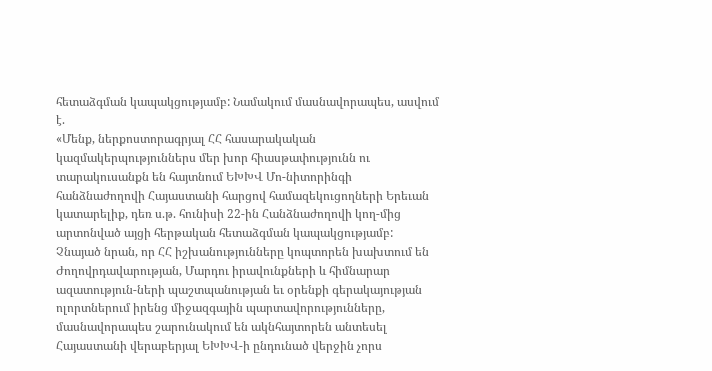հետաձգման կապակցությամբ: Նամակում մասնավորապես, ասվում է.
«Մենք, ներքոստորագրյալ ՀՀ հասարակական կազմակերպություններս մեր խոր հիասթափությունն ու տարակուսանքն են հայտնում ԵԽԽՎ Մո-նիտորինգի հանձնաժողովի Հայաստանի հարցով համազեկուցողների Երեւան կատարելիք, դեռ ս.թ. հունիսի 22-ին Հանձնաժողովի կող-մից արտոնված այցի հերթական հետաձգման կապակցությամբ:
Չնայած նրան, որ ՀՀ իշխանությունները կոպտորեն խախտում են Ժողովրդավարության, Մարդու իրավունքների և հիմնարար ազատություն-ների պաշտպանության եւ օրենքի գերակայության ոլորտներում իրենց միջազգային պարտավորությունները, մասնավորապես շարունակում են ակնհայտորեն անտեսել Հայաստանի վերաբերյալ ԵԽԽՎ-ի ընդունած վերջին չորս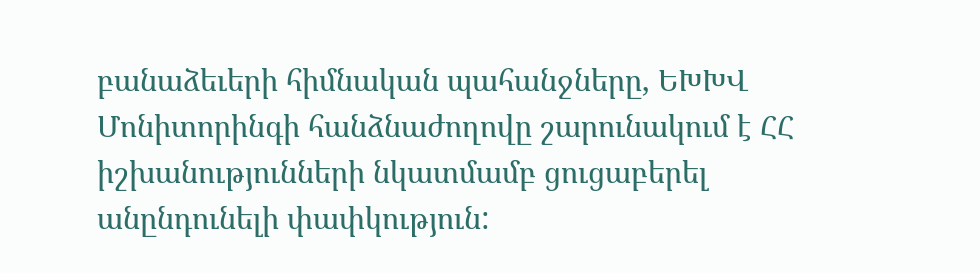բանաձեւերի հիմնական պահանջները, ԵԽԽՎ Մոնիտորինգի հանձնաժողովը շարունակում է ՀՀ իշխանությունների նկատմամբ ցուցաբերել անընդունելի փափկություն: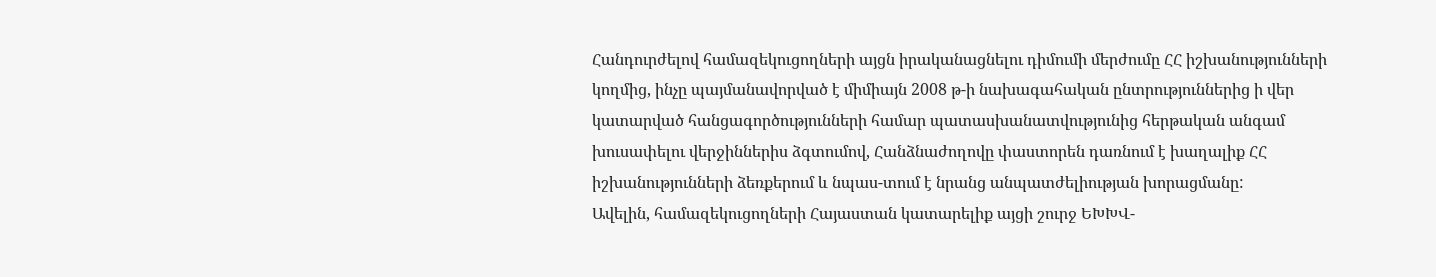Հանդուրժելով համազեկուցողների այցն իրականացնելու դիմումի մերժումը ՀՀ իշխանությունների կողմից, ինչը պայմանավորված է միմիայն 2008 թ-ի նախագահական ընտրություններից ի վեր կատարված հանցագործությունների համար պատասխանատվությունից հերթական անգամ խուսափելու վերջիններիս ձգտումով, Հանձնաժողովը փաստորեն դառնում է խաղալիք ՀՀ իշխանությունների ձեռքերում և նպաս-տում է նրանց անպատժելիության խորացմանը:
Ավելին, համազեկուցողների Հայաստան կատարելիք այցի շուրջ ԵԽԽՎ-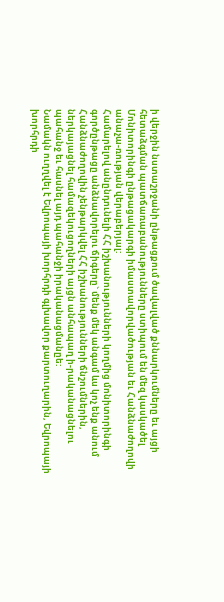ի վերջին նստաշրջանի ընթացքում ծավալված քննարկումները եւ այցի հետաձգման պատճառաբանությունները ստիպում են մեզ կասկածել Մոնիտորինգի ընթացակարգի իմաստավորվածության եւ Հանձնաժողովի անաչա-ռության վերաբերյալ:
Համարելով անընդունելի ՀՀ իշխանությունների կողմից մոնիտորինգի գործընթացը անձնավորելու ճիգերը` մենք մեկ անգամ ևս կոչ ենք անում Հանձնաժողովին չենթարկվել ՀՀ իշխանությունների ճնշումներին, ներկայացնել համազեկուցողների այցն անհապաղ ի-րականացնելու պահանջ եւ հասնել այդ պահանջի իրականացմանըե:
Նամակն ուղղվել է Եվրոպայի խորհրդի գլխավոր քարտուղարին, Եվրոպայի խորհրդի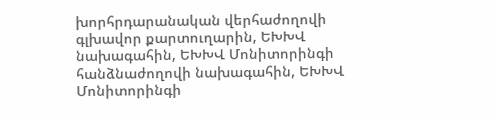խորհրդարանական վերհաժողովի գլխավոր քարտուղարին, ԵԽԽՎ նախագահին, ԵԽԽՎ Մոնիտորինգի հանձնաժողովի նախագահին, ԵԽԽՎ Մոնիտորինգի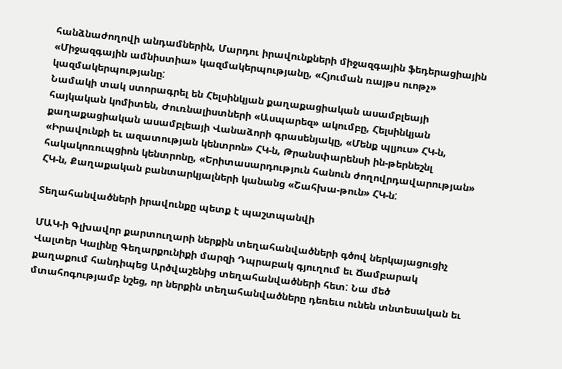հանձնաժողովի անդամներին, Մարդու իրավունքների միջազգային ֆեդերացիային «Միջազգային ամնիստիա» կազմակերպությանը, «Հյուման ռայթս ուոթչ» կազմակերպությանը:
Նամակի տակ ստորագրել են Հելսինկյան քաղաքացիական ասամբլեայի հայկական կոմիտեն, Ժուռնալիստների «Ասպարեզ» ակումբը, Հելսինկյան քաղաքացիական ասամբլեայի Վանաձորի գրասենյակը, «Մենք պլյուս» ՀԿ-ն, «Իրավունքի եւ ազատության կենտրոն» ՀԿ-ն, Թրանսփարենսի ին-թերնեշնլ հակակոռուպցիոն կենտրոնը, «Երիտասարդություն հանուն ժողովրդավարության» ՀԿ-ն, Քաղաքական բանտարկյալների կանանց «Շահխա-թուն» ՀԿ-ն:

Տեղահանվածների իրավունքը պետք է պաշտպանվի

ՄԱԿ-ի Գլխավոր քարտուղարի ներքին տեղահանվածների գծով ներկայացուցիչ Վալտեր Կալինը Գեղարքունիքի մարզի Դպրաբակ գյուղում եւ Ճամբարակ քաղաքում հանդիպեց Արծվաշենից տեղահանվածների հետ: Նա մեծ մտահոգությամբ նշեց, որ ներքին տեղահանվածները դեռեւս ունեն տնտեսական եւ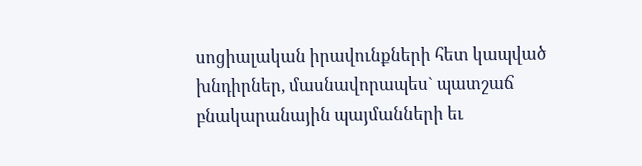սոցիալական իրավունքների հետ կապված խնդիրներ, մասնավորապես` պատշաճ բնակարանային պայմանների եւ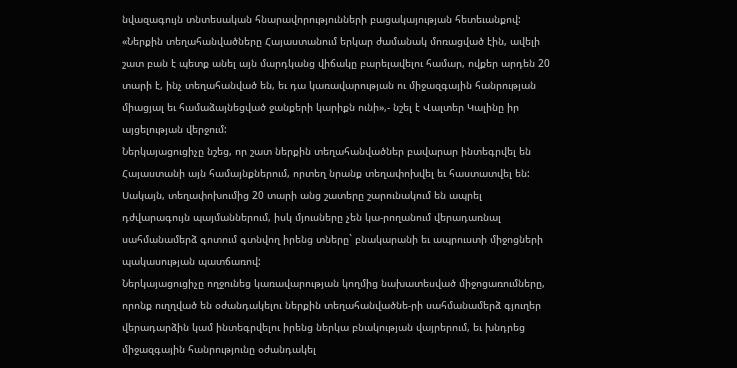նվազագույն տնտեսական հնարավորությունների բացակայության հետեւանքով:
«Ներքին տեղահանվածները Հայաստանում երկար ժամանակ մոռացված էին, ավելի շատ բան է պետք անել այն մարդկանց վիճակը բարելավելու համար, ովքեր արդեն 20 տարի է, ինչ տեղահանված են, եւ դա կառավարության ու միջազգային հանրության միացյալ եւ համաձայնեցված ջանքերի կարիքն ունի»,- նշել է Վալտեր Կալինը իր այցելության վերջում:
Ներկայացուցիչը նշեց, որ շատ ներքին տեղահանվածներ բավարար ինտեգրվել են Հայաստանի այն համայնքներում, որտեղ նրանք տեղափոխվել եւ հաստատվել են: Սակայն, տեղափոխումից 20 տարի անց շատերը շարունակում են ապրել դժվարագույն պայմաններում, իսկ մյուսները չեն կա-րողանում վերադառնալ սահմանամերձ գոտում գտնվող իրենց տները` բնակարանի եւ ապրուստի միջոցների պակասության պատճառով:
Ներկայացուցիչը ողջունեց կառավարության կողմից նախատեսված միջոցառումները, որոնք ուղղված են օժանդակելու ներքին տեղահանվածնե-րի սահմանամերձ գյուղեր վերադարձին կամ ինտեգրվելու իրենց ներկա բնակության վայրերում, եւ խնդրեց միջազգային հանրությունը օժանդակել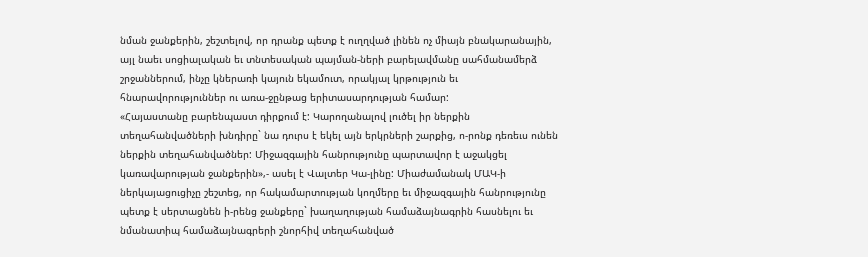նման ջանքերին, շեշտելով, որ դրանք պետք է ուղղված լինեն ոչ միայն բնակարանային, այլ նաեւ սոցիալական եւ տնտեսական պայման-ների բարելավմանը սահմանամերձ շրջաններում, ինչը կներառի կայուն եկամուտ, որակյալ կրթություն եւ հնարավորություններ ու առա-ջընթաց երիտասարդության համար:
«Հայաստանը բարենպաստ դիրքում է: Կարողանալով լուծել իր ներքին տեղահանվածների խնդիրը` նա դուրս է եկել այն երկրների շարքից, ո-րոնք դեռեւս ունեն ներքին տեղահանվածներ: Միջազգային հանրությունը պարտավոր է աջակցել կառավարության ջանքերին»,- ասել է Վալտեր Կա-լինը: Միաժամանակ ՄԱԿ-ի ներկայացուցիչը շեշտեց, որ հակամարտության կողմերը եւ միջազգային հանրությունը պետք է սերտացնեն ի-րենց ջանքերը` խաղաղության համաձայնագրին հասնելու եւ նմանատիպ համաձայնագրերի շնորհիվ տեղահանված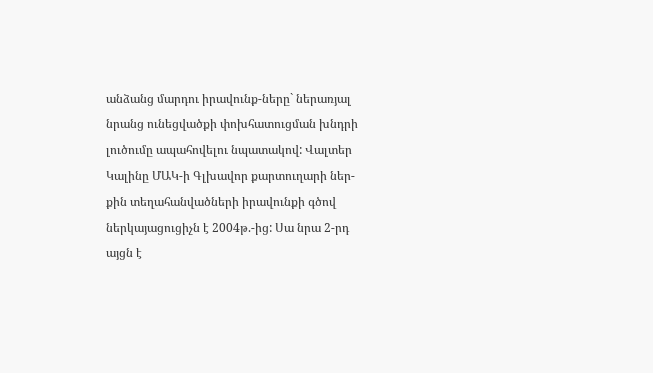անձանց մարդու իրավունք-ները` ներառյալ նրանց ունեցվածքի փոխհատուցման խնդրի լուծումը ապահովելու նպատակով: Վալտեր Կալինը ՄԱԿ-ի Գլխավոր քարտուղարի ներ-քին տեղահանվածների իրավունքի գծով ներկայացուցիչն է 2004թ.-ից: Սա նրա 2-րդ այցն է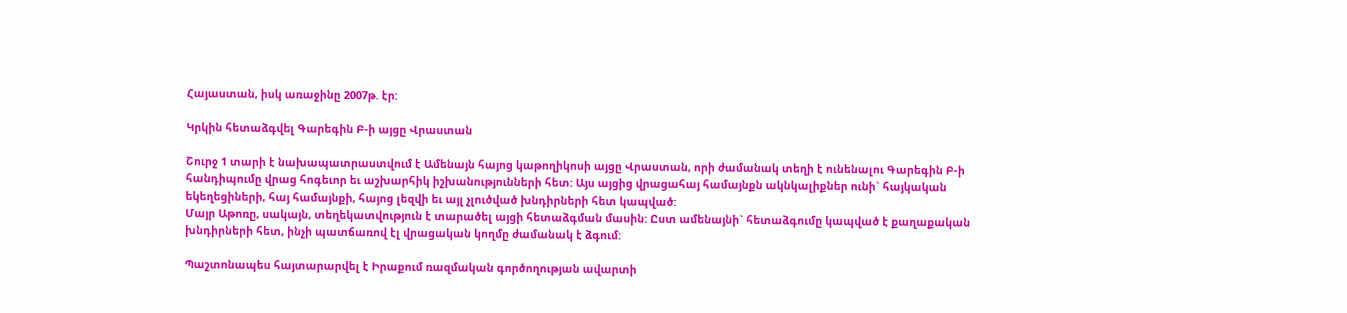Հայաստան, իսկ առաջինը 2007թ. էր:

Կրկին հետաձգվել Գարեգին Բ-ի այցը Վրաստան

Շուրջ 1 տարի է նախապատրաստվում է Ամենայն հայոց կաթողիկոսի այցը Վրաստան, որի ժամանակ տեղի է ունենալու Գարեգին Բ-ի հանդիպումը վրաց հոգեւոր եւ աշխարհիկ իշխանությունների հետ: Այս այցից վրացահայ համայնքն ակնկալիքներ ունի` հայկական եկեղեցիների, հայ համայնքի, հայոց լեզվի եւ այլ չլուծված խնդիրների հետ կապված:
Մայր Աթոռը, սակայն, տեղեկատվություն է տարածել այցի հետաձգման մասին: Ըստ ամենայնի` հետաձգումը կապված է քաղաքական խնդիրների հետ, ինչի պատճառով էլ վրացական կողմը ժամանակ է ձգում:

Պաշտոնապես հայտարարվել է Իրաքում ռազմական գործողության ավարտի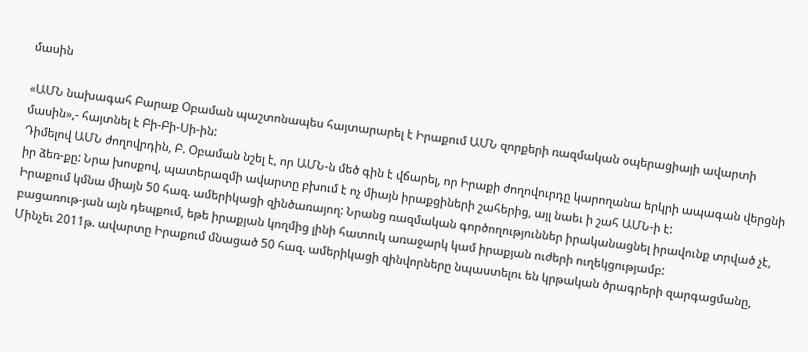մասին

«ԱՄՆ նախագահ Բարաք Օբաման պաշտոնապես հայտարարել է Իրաքում ԱՄՆ զորքերի ռազմական օպերացիայի ավարտի մասին»,- հայտնել է Բի-Բի-Սի-ին:
Դիմելով ԱՄՆ ժողովրդին, Բ. Օբաման նշել է, որ ԱՄՆ-ն մեծ գին է վճարել, որ Իրաքի ժողովուրդը կարողանա երկրի ապագան վերցնի իր ձեռ-քը: Նրա խոսքով, պատերազմի ավարտը բխում է ոչ միայն իրաքցիների շահերից, այլ նաեւ ի շահ ԱՄՆ-ի է:
Իրաքում կմնա միայն 50 հազ. ամերիկացի զինծառայող: Նրանց ռազմական գործողություններ իրականացնել իրավունք տրված չէ, բացառութ-յան այն դեպքում, եթե իրաքյան կողմից լինի հատուկ առաջարկ կամ իրաքյան ուժերի ուղեկցությամբ:
Մինչեւ 2011թ. ավարտը Իրաքում մնացած 50 հազ. ամերիկացի զինվորները նպաստելու են կրթական ծրագրերի զարգացմանը,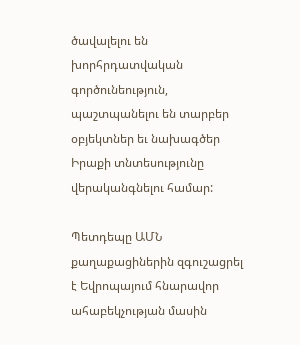ծավալելու են խորհրդատվական գործունեություն, պաշտպանելու են տարբեր օբյեկտներ եւ նախագծեր Իրաքի տնտեսությունը վերականգնելու համար:

Պետդեպը ԱՄՆ քաղաքացիներին զգուշացրել է Եվրոպայում հնարավոր ահաբեկչության մասին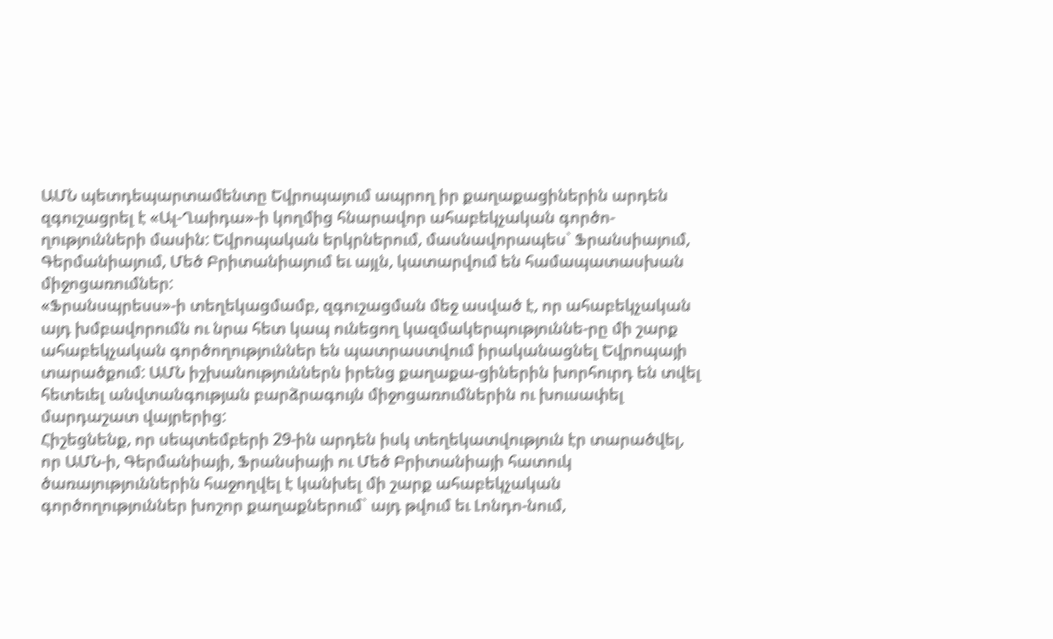ԱՄՆ պետդեպարտամենտը Եվրոպայում ապրող իր քաղաքացիներին արդեն զգուշացրել է «Ալ-Ղաիդա»-ի կողմից հնարավոր ահաբեկչական գործո-ղությունների մասին: Եվրոպական երկրներում, մասնավորապես` Ֆրանսիայում, Գերմանիայում, Մեծ Բրիտանիայում եւ այլն, կատարվում են համապատասխան միջոցառումներ:
«Ֆրանսպրեսս»-ի տեղեկացմամբ, զգուշացման մեջ ասված է, որ ահաբեկչական այդ խմբավորումն ու նրա հետ կապ ունեցող կազմակերպություննե-րը մի շարք ահաբեկչական գործողություններ են պատրաստվում իրականացնել Եվրոպայի տարածքում: ԱՄՆ իշխանություններն իրենց քաղաքա-ցիներին խորհուրդ են տվել հետեւել անվտանգության բարձրագույն միջոցառումներին ու խուսափել մարդաշատ վայրերից:
Հիշեցնենք, որ սեպտեմբերի 29-ին արդեն իսկ տեղեկատվություն էր տարածվել, որ ԱՄՆ-ի, Գերմանիայի, Ֆրանսիայի ու Մեծ Բրիտանիայի հատուկ ծառայություններին հաջողվել է կանխել մի շարք ահաբեկչական գործողություններ խոշոր քաղաքներում` այդ թվում եւ Լոնդո-նում,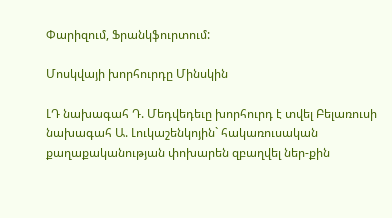Փարիզում, Ֆրանկֆուրտում:

Մոսկվայի խորհուրդը Մինսկին

ԼԴ նախագահ Դ. Մեդվեդեւը խորհուրդ է տվել Բելառուսի նախագահ Ա. Լուկաշենկոյին` հակառուսական քաղաքականության փոխարեն զբաղվել ներ-քին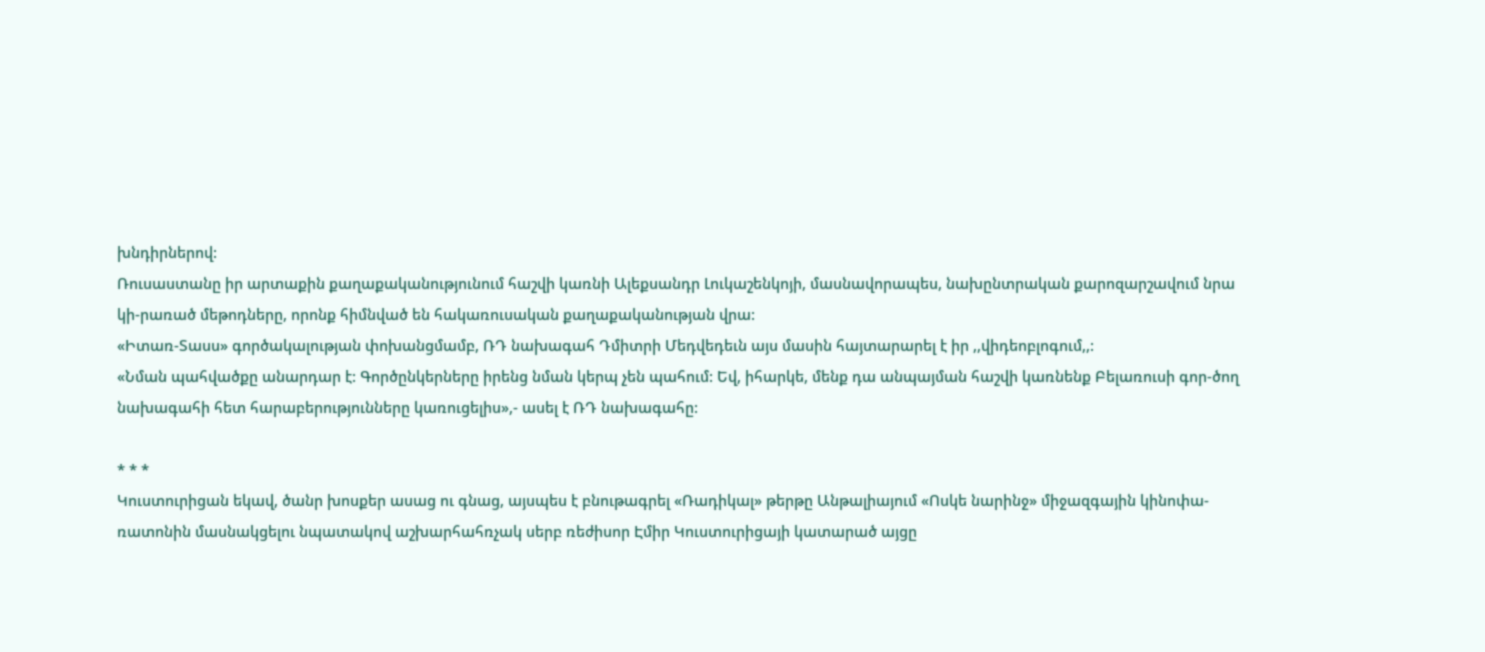խնդիրներով:
Ռուսաստանը իր արտաքին քաղաքականությունում հաշվի կառնի Ալեքսանդր Լուկաշենկոյի, մասնավորապես, նախընտրական քարոզարշավում նրա կի-րառած մեթոդները, որոնք հիմնված են հակառուսական քաղաքականության վրա:
«Իտառ-Տասս» գործակալության փոխանցմամբ, ՌԴ նախագահ Դմիտրի Մեդվեդեւն այս մասին հայտարարել է իր ,,վիդեոբլոգում,,:
«Նման պահվածքը անարդար է: Գործընկերները իրենց նման կերպ չեն պահում: Եվ, իհարկե, մենք դա անպայման հաշվի կառնենք Բելառուսի գոր-ծող նախագահի հետ հարաբերությունները կառուցելիս»,- ասել է ՌԴ նախագահը:

* * *
Կուստուրիցան եկավ, ծանր խոսքեր ասաց ու գնաց, այսպես է բնութագրել «Ռադիկալ» թերթը Անթալիայում «Ոսկե նարինջ» միջազգային կինոփա-ռատոնին մասնակցելու նպատակով աշխարհահռչակ սերբ ռեժիսոր Էմիր Կուստուրիցայի կատարած այցը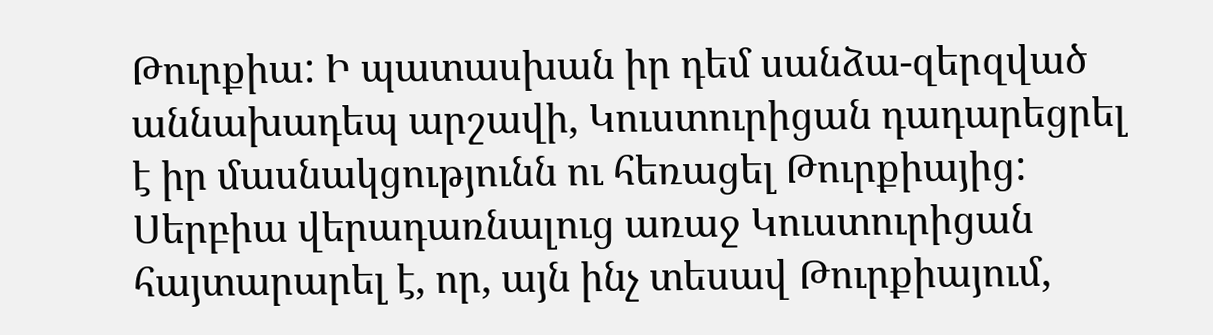Թուրքիա: Ի պատասխան իր դեմ սանձա-զերզված աննախադեպ արշավի, Կուստուրիցան դադարեցրել է իր մասնակցությունն ու հեռացել Թուրքիայից: Սերբիա վերադառնալուց առաջ Կուստուրիցան հայտարարել է, որ, այն ինչ տեսավ Թուրքիայում,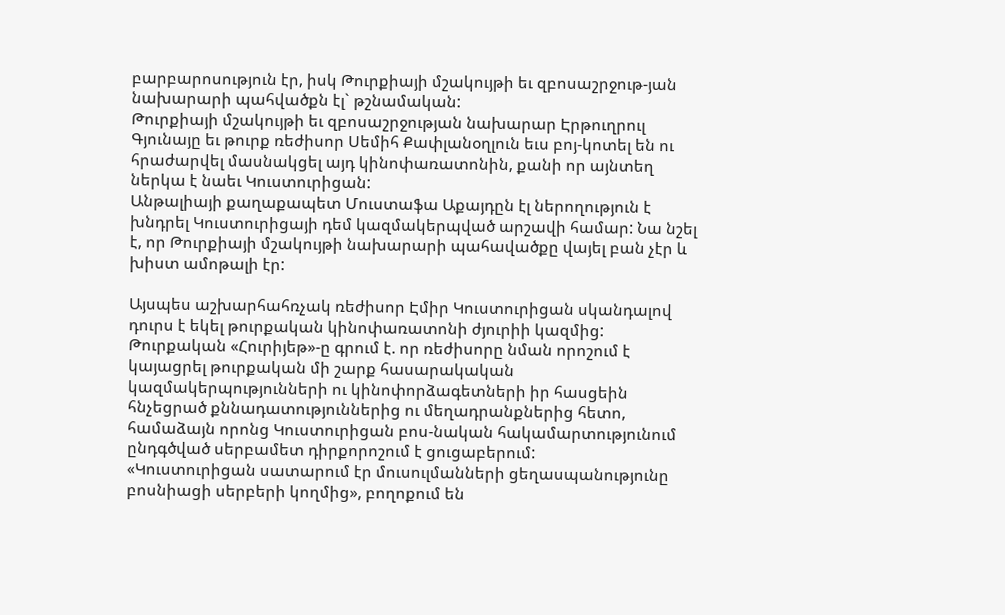բարբարոսություն էր, իսկ Թուրքիայի մշակույթի եւ զբոսաշրջութ-յան նախարարի պահվածքն էլ` թշնամական:
Թուրքիայի մշակույթի եւ զբոսաշրջության նախարար Էրթուղրուլ Գյունայը եւ թուրք ռեժիսոր Սեմիհ Քափլանօղլուն եւս բոյ-կոտել են ու հրաժարվել մասնակցել այդ կինոփառատոնին, քանի որ այնտեղ ներկա է նաեւ Կուստուրիցան:
Անթալիայի քաղաքապետ Մուստաֆա Աքայդըն էլ ներողություն է խնդրել Կուստուրիցայի դեմ կազմակերպված արշավի համար: Նա նշել է, որ Թուրքիայի մշակույթի նախարարի պահավածքը վայել բան չէր և խիստ ամոթալի էր:

Այսպես աշխարհահռչակ ռեժիսոր Էմիր Կուստուրիցան սկանդալով դուրս է եկել թուրքական կինոփառատոնի ժյուրիի կազմից:
Թուրքական «Հուրիյեթ»-ը գրում է. որ ռեժիսորը նման որոշում է կայացրել թուրքական մի շարք հասարակական կազմակերպությունների ու կինոփորձագետների իր հասցեին հնչեցրած քննադատություններից ու մեղադրանքներից հետո, համաձայն որոնց Կուստուրիցան բոս-նական հակամարտությունում ընդգծված սերբամետ դիրքորոշում է ցուցաբերում:
«Կուստուրիցան սատարում էր մուսուլմանների ցեղասպանությունը բոսնիացի սերբերի կողմից», բողոքում են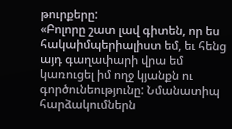թուրքերը:
«Բոլորը շատ լավ գիտեն, որ ես հակաիմպերիալիստ եմ, եւ հենց այդ գաղափարի վրա եմ կառուցել իմ ողջ կյանքն ու գործունեությունը: Նմանատիպ հարձակումներն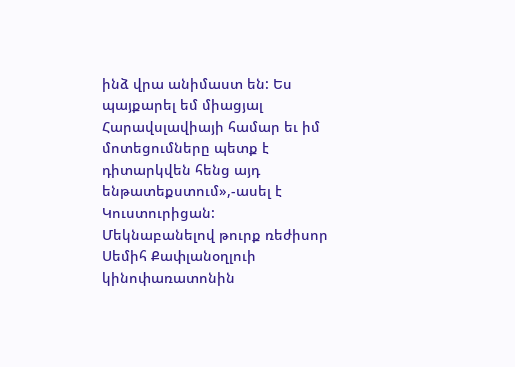ինձ վրա անիմաստ են: Ես պայքարել եմ միացյալ Հարավսլավիայի համար եւ իմ մոտեցումները պետք է դիտարկվեն հենց այդ ենթատեքստում»,-ասել է Կուստուրիցան:
Մեկնաբանելով թուրք ռեժիսոր Սեմիհ Քափլանօղլուի կինոփառատոնին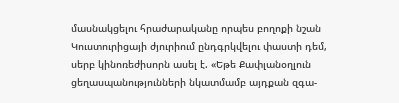մասնակցելու հրաժարականը որպես բողոքի նշան Կուստուրիցայի ժյուրիում ընդգրկվելու փաստի դեմ, սերբ կինոռեժիսորն ասել է. «Եթե Քափլանօղլուն ցեղասպանությունների նկատմամբ այդքան զգա-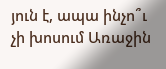յուն է, ապա ինչո՞ւ չի խոսում Առաջին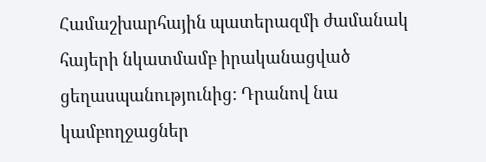Համաշխարհային պատերազմի ժամանակ հայերի նկատմամբ իրականացված ցեղասպանությունից: Դրանով նա կամբողջացներ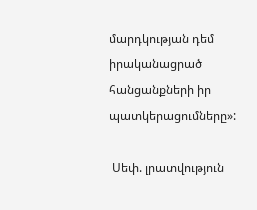մարդկության դեմ իրականացրած հանցանքների իր պատկերացումները»:

 Սեփ. լրատվություն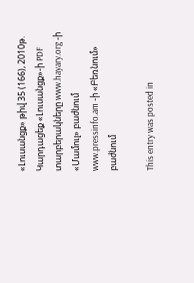«Լուսանցք» թիվ 35 (166), 2010թ.
Կարդացեք «Լուսանցք»-ի PDF տարբերակները www.hayary.org -ի «Մամուլ» բաժնում www.pressinfo.am -ի «Բեռնում» բաժնում

This entry was posted in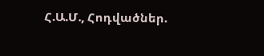Հ.Ա.Մ., Հոդվածներ.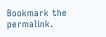Bookmark the permalink.